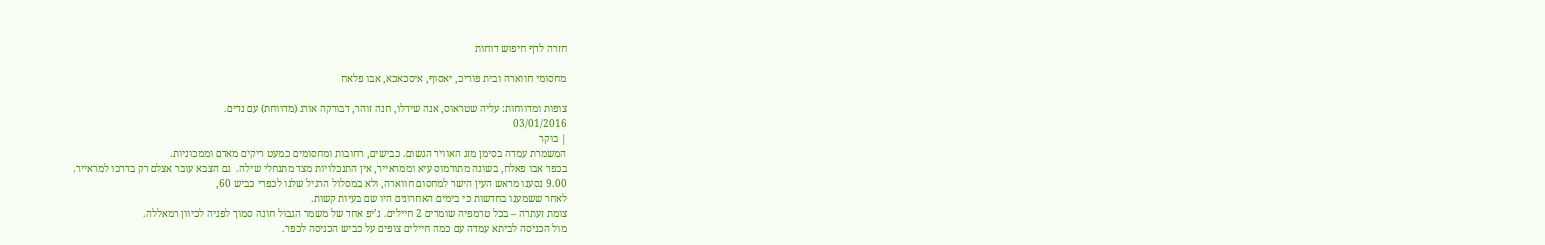חזרה לדף חיפוש דוחות

מחסומי חווארה ובית פוריכ, יאסוף, איסכאכא, אבו פלאח

צופות ומדווחות: עליה שטראוס, אנה שידלו, חנה זוהר, דבורקה אורג (מדווחת) עם נדים.
03/01/2016
| בוקר
המשמרת עמדה בסימן מזג האוויר הגשום. כבישים, רחובות ומחסומים כמעט ריקים מאדם וממכוניות.
בכפר אבו פאלח, בשונה מתורמוס עיא וממראייר, אין התנכלויות מצד מתנחלי שילה.  גם הצבא עובר אצלם רק בדרכו למראייר.
9.00 נסענו מראש העין הישר למחסום חווארה, ולא במסלול הרגיל שלנו לכפרי כביש 60,
לאחר ששמענו בחדשות כי בימים האחרונים היו שם בעיות קשות.
צומת זעתרה – בכל טרמפיה שומרים 2 חיילים. ג’יפ אחד של משמר הגבול חונה סמוך לפניה לכיוון רמאללה.
מול הכניסה לביתא עמדה עם כמה חיילים צופים על כביש הכניסה לכפר.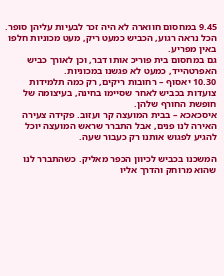9.45 במחסום חווארה לא היה זכר לבעיות עליהן סופר. הכל נראה רגוע, הכביש כמעט ריק, מעט מכוניות חלפו  באין מפריע.
גם במחסום בית פוריכ אותו דבר, וכן לאורך כביש האפרטהייד, כמעט לא פגשנו במכוניות.
10.30 יאסוף – רחובות ריקים, רק כמה תלמידות צועדות בכביש לאחר שסיימו בחינה, בעיצומה של חופשת החורף שלהן.
איסכאכא – בבית המועצה קר ועזוב. פקידה צעירה האירה לנו פנים, אבל התברר שראש המועצה יוכל להגיע לפגוש אותנו רק כעבור שעה.

המשכנו בכביש לכיוון הכפר מאליק. כשהתברר לנו שהוא מרוחק והדרך אליו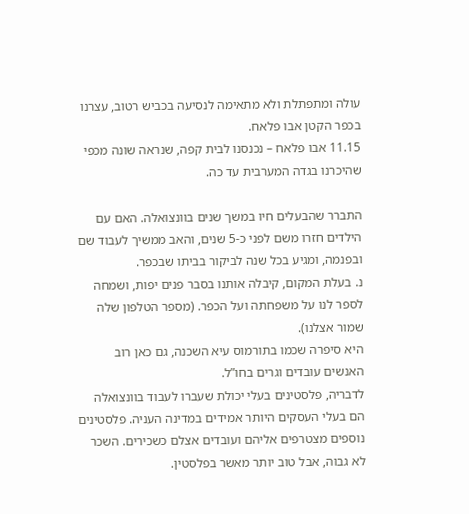עולה ומתפתלת ולא מתאימה לנסיעה בכביש רטוב, עצרנו בכפר הקטן אבו פלאח.
11.15 אבו פלאח – נכנסנו לבית קפה, שנראה שונה מכפי שהיכרנו בגדה המערבית עד כה.

התברר שהבעלים חיו במשך שנים בוונצואלה. האם עם הילדים חזרו משם לפני כ-5 שנים, והאב ממשיך לעבוד שם ובפנמה, ומגיע בכל שנה לביקור בביתו שבכפר.
נ. בעלת המקום, קיבלה אותנו בסבר פנים יפות, ושמחה לספר לנו על משפחתה ועל הכפר. (מספר הטלפון שלה שמור אצלנו).
היא סיפרה שכמו בתורמוס עיא השכנה, גם כאן רוב האנשים עובדים וגרים בחו”ל.
לדבריה, פלסטינים בעלי יכולת שעברו לעבוד בוונצואלה הם בעלי העסקים היותר אמידים במדינה העניה. פלסטינים נוספים מצטרפים אליהם ועובדים אצלם כשכירים. השכר לא גבוה, אבל טוב יותר מאשר בפלסטין.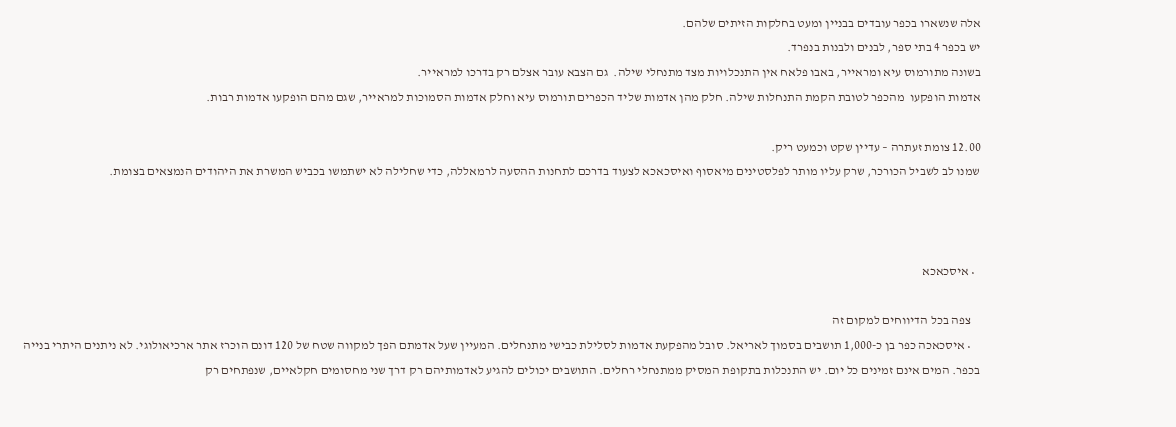אלה שנשארו בכפר עובדים בבניין ומעט בחלקות הזיתים שלהם.
יש בכפר 4 בתי ספר, לבנים ולבנות בנפרד.
בשונה מתורמוס עיא ומראייר, באבו פלאח אין התנכלויות מצד מתנחלי שילה.  גם הצבא עובר אצלם רק בדרכו למראייר.
אדמות הופקעו  מהכפר לטובת הקמת התנחלות שילה. חלק מהן אדמות שליד הכפרים תורמוס עיא וחלק אדמות הסמוכות למראייר, שגם מהם הופקעו אדמות רבות.

12.00 צומת זעתרה – עדיין שקט וכמעט ריק.
שמנו לב לשביל הכורכר, שרק עליו מותר לפלסטינים מיאסוף ואיסכאכא לצעוד בדרכם לתחנות ההסעה לרמאללה, כדי שחלילה לא ישתמשו בכביש המשרת את היהודים הנמצאים בצומת.



  • איסכאכא

    צפה בכל הדיווחים למקום זה
    • איסכאכה כפר בן כ-1,000 תושבים בסמוך לאריאל. סובל מהפקעת אדמות לסלילת כבישי מתנחלים. המעיין שעל אדמתם הפך למקווה שטח של 120 דונם הוכרז אתר ארכיאולוגי. לא ניתנים היתרי בנייה בכפר. המים אינם זמינים כל יום. יש התנכלות בתקופת המסיק ממתנחלי רחלים. התושבים יכולים להגיע לאדמותיהם רק דרך שני מחסומים חקלאיים, שנפתחים רק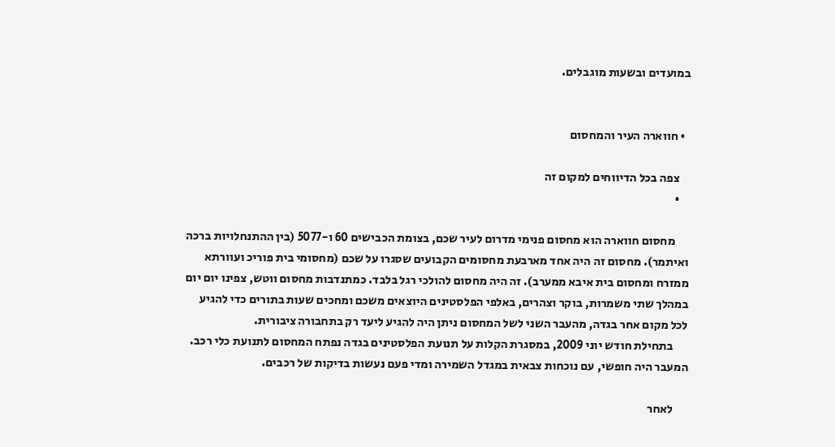במועדים ובשעות מוגבלים.


  • חווארה העיר והמחסום

    צפה בכל הדיווחים למקום זה
    •

      מחסום חווארה הוא מחסום פנימי מדרום לעיר שכם, בצומת הכבישים 60 ו-5077 (בין ההתנחלויות ברכה ואיתמר). מחסום זה היה אחד מארבעת מחסומים הקבועים שסגרו על שכם (מחסומי בית פוריכ ועוורתא ממזרח ומחסום בית איבא ממערב). זה היה מחסום להולכי רגל בלבד. כמתנדבות מחסום ווטש, צפינו יום יום במהלך שתי משמרות, בוקר וצהרים, באלפי הפלסטינים היוצאים משכם ומחכים שעות בתורים כדי להגיע לכל מקום אחר בגדה, מהעבר השני לשל המחסום ניתן היה להגיע ליעד רק בתחבורה ציבורית.
      בתחילת חודש יוני 2009, במסגרת הקלות על תנועת הפלסטינים בגדה נפתח המחסום לתנועת כלי רכב. המעבר היה חופשי, עם נוכחות צבאית במגדל השמירה ומדי פעם נעשות בדיקות של רכבים.

      לאחר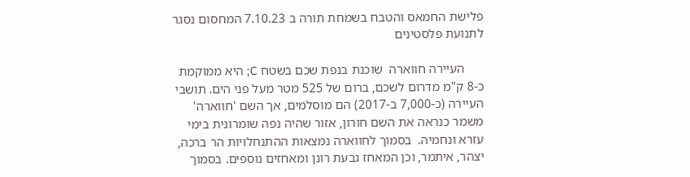פלישת החמאס והטבח בשמחת תורה ב 7.10.23 המחסום נסגר לתנועת פלסטינים

      העיירה חווארה  שוכנת בנפת שכם בשטח C; היא ממוקמת כ-8 ק"מ מדרום לשכם, ברום של 525 מטר מעל פני הים. תושבי העיירה (כ-7,000 ב-2017) הם מוסלמים, אך השם 'חווארה' משמר כנראה את השם חורון, אזור שהיה נפה שומרונית בימי עזרא ונחמיה.  בסמוך לחווארה נמצאות ההתנחלויות הר ברכה, יצהר, איתמר, וכן המאחז גבעת רונן ומאחזים נוספים. בסמוך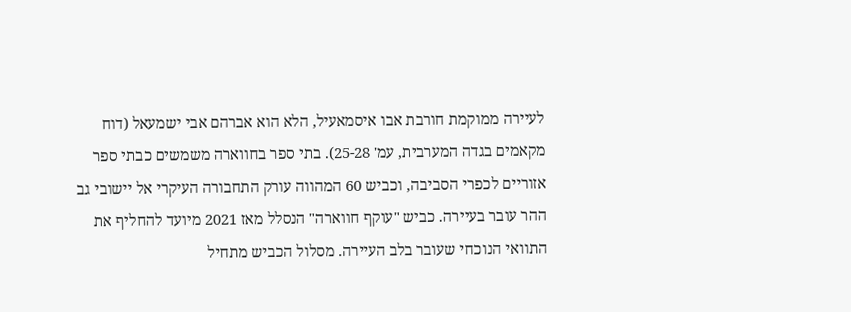לעיירה ממוקמת חורבת אבו איסמאעיל, הלא הוא אברהם אבי ישמעאל (דוח מקאמים בגדה המערבית, עמ' 25-28). בתי ספר בחווארה משמשים כבתי ספר אזוריים לכפרי הסביבה, וכביש 60 המהווה עורק התחבורה העיקרי אל יישובי גב ההר עובר בעיירה. כביש "עוקף חווארה" הנסלל מאז 2021 מיועד להחליף את התוואי הנוכחי שעובר בלב העיירה. מסלול הכביש מתחיל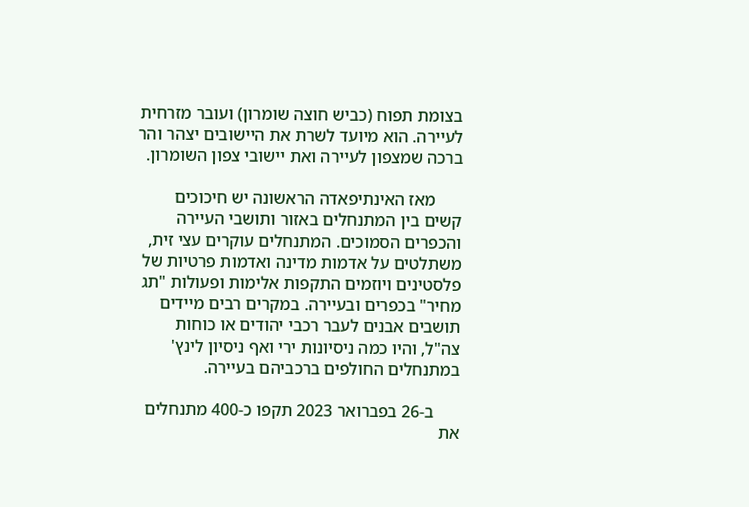בצומת תפוח (כביש חוצה שומרון) ועובר מזרחית לעיירה. הוא מיועד לשרת את היישובים יצהר והר ברכה שמצפון לעיירה ואת יישובי צפון השומרון.

      מאז האינתיפאדה הראשונה יש חיכוכים קשים בין המתנחלים באזור ותושבי העיירה והכפרים הסמוכים. המתנחלים עוקרים עצי זית, משתלטים על אדמות מדינה ואדמות פרטיות של פלסטינים ויוזמים התקפות אלימות ופעולות "תג מחיר" בכפרים ובעיירה. במקרים רבים מיידים תושבים אבנים לעבר רכבי יהודים או כוחות צה"ל, והיו כמה ניסיונות ירי ואף ניסיון לינץ' במתנחלים החולפים ברכביהם בעיירה.

      ב-26 בפברואר 2023 תקפו כ-400 מתנחלים את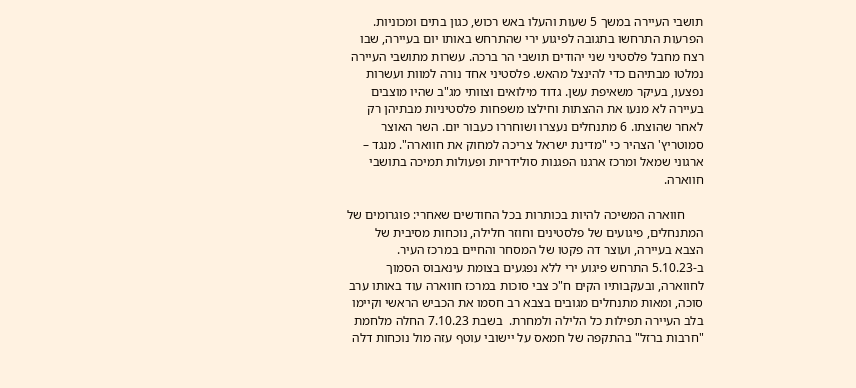תושבי העיירה במשך 5 שעות והעלו באש רכוש, כגון בתים ומכוניות. הפרעות התרחשו בתגובה לפיגוע ירי שהתרחש באותו יום בעיירה, שבו רצח מחבל פלסטיני שני יהודים תושבי הר ברכה. עשרות מתושבי העיירה נמלטו מבתיהם כדי להינצל מהאש. פלסטיני אחד נורה למוות ועשרות נפצעו, בעיקר משאיפת עשן. גדוד מילואים וצוותי מג"ב שהיו מוצבים בעיירה לא מנעו את ההצתות וחילצו משפחות פלסטיניות מבתיהן רק לאחר שהוצתו. 6 מתנחלים נעצרו ושוחררו כעבור יום. השר האוצר סמוטריץ' הצהיר כי "מדינת ישראל צריכה למחוק את חווארה". מנגד – ארגוני שמאל ומרכז ארגנו הפגנות סולידריות ופעולות תמיכה בתושבי חווארה.

      חווארה המשיכה להיות בכותרות בכל החודשים שאחרי: פוגרומים של המתנחלים, פיגועים של פלסטינים וחוזר חלילה, נוכחות מסיבית של הצבא בעיירה, ועוצר דה פקטו של המסחר והחיים במרכז העיר. ב-5.10.23 התרחש פיגוע ירי ללא נפגעים בצומת עינאבוס הסמוך לחווארה, ובעקבותיו הקים ח"כ צבי סוכות במרכז חווארה עוד באותו ערב סוכה, ומאות מתנחלים מגובים בצבא רב חסמו את הכביש הראשי וקיימו בלב העיירה תפילות כל הלילה ולמחרת.  בשבת 7.10.23 החלה מלחמת "חרבות ברזל" בהתקפה של חמאס על יישובי עוטף עזה מול נוכחות דלה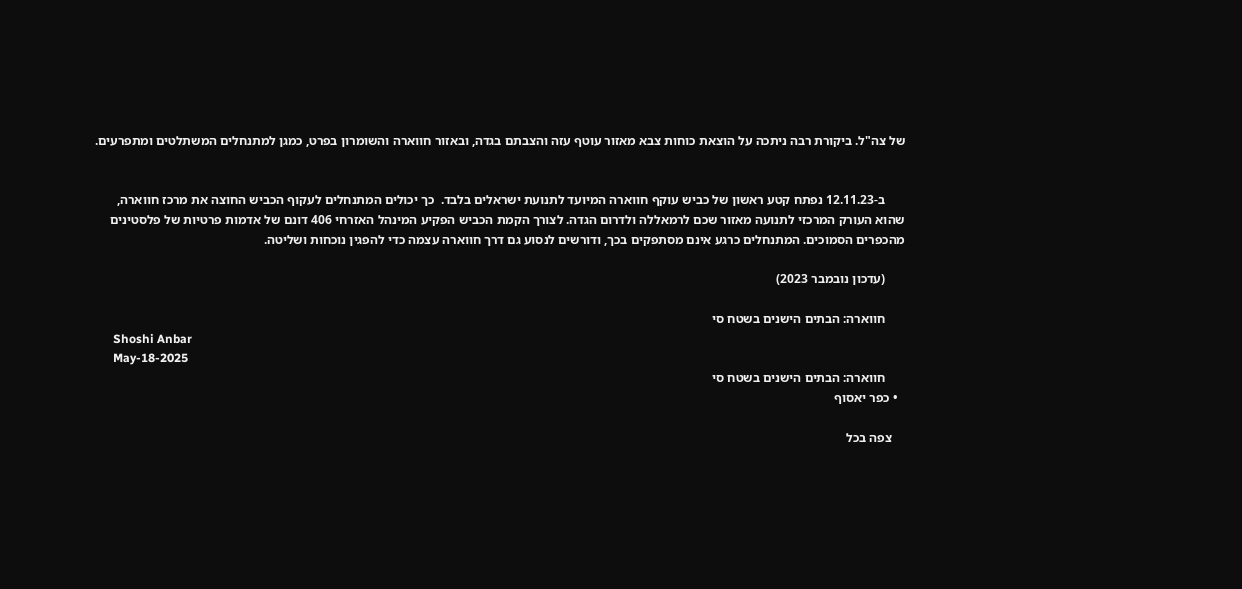של צה"ל. ביקורת רבה ניתכה על הוצאת כוחות צבא מאזור עוטף עזה והצבתם בגדה, ובאזור חווארה והשומרון בפרט, כמגן למתנחלים המשתלטים ומתפרעים.


      ב-12.11.23 נפתח קטע ראשון של כביש עוקף חווארה המיועד לתנועת ישראלים בלבד.  כך יכולים המתנחלים לעקוף הכביש החוצה את מרכז חווארה, שהוא העורק המרכזי לתנועה מאזור שכם לרמאללה ולדרום הגדה. לצורך הקמת הכביש הפקיע המינהל האזרחי 406 דונם של אדמות פרטיות של פלסטינים מהכפרים הסמוכים. המתנחלים כרגע אינם מסתפקים בכך, ודורשים לנסוע גם דרך חווארה עצמה כדי להפגין נוכחות ושליטה.

      (עדכון נובמבר 2023)

      חווארה: הבתים הישנים בשטח סי
      Shoshi Anbar
      May-18-2025
      חווארה: הבתים הישנים בשטח סי
  • כפר יאסוף

    צפה בכל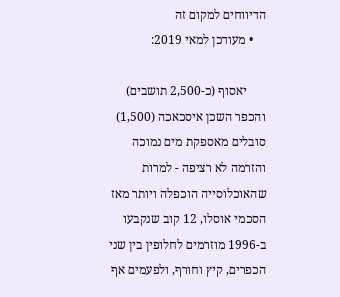הדיווחים למקום זה
    • מעודכן למאי 2019:

      יאסוף (כ-2,500 תושבים) והכפר השכן איסכאכה (1,500) סובלים מאספקת מים נמוכה והזרמה לא רציפה - למרות שהאוכלוסייה הוכפלה ויותר מאז הסכמי אוסלו, 12 קוב שנקבעו ב-1996 מוזרמים לחלופין בין שני הכפרים, קיץ וחורף, ולפעמים אף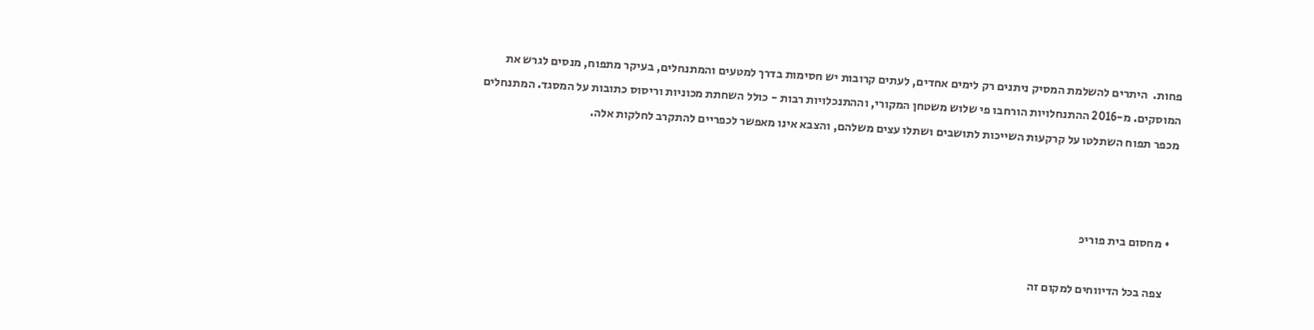פחות.  היתרים להשלמת המסיק ניתנים רק לימים אחדים, לעתים קרובות יש חסימות בדרך למטעים והמתנחלים, בעיקר מתפוח, מנסים לגרש את המוסקים. מ-2016 ההתנחלויות הורחבו פי שלוש משטחן המקורי, וההתנכלויות רבות - כולל השחתת מכוניות וריסוס כתובות על המסגד. המתנחלים מכפר תפוח השתלטו על קרקעות השייכות לתושבים ושתלו עצים משלהם, והצבא אינו מאפשר לכפריים להתקרב לחלקות אלה.



  • מחסום בית פוריכּ

    צפה בכל הדיווחים למקום זה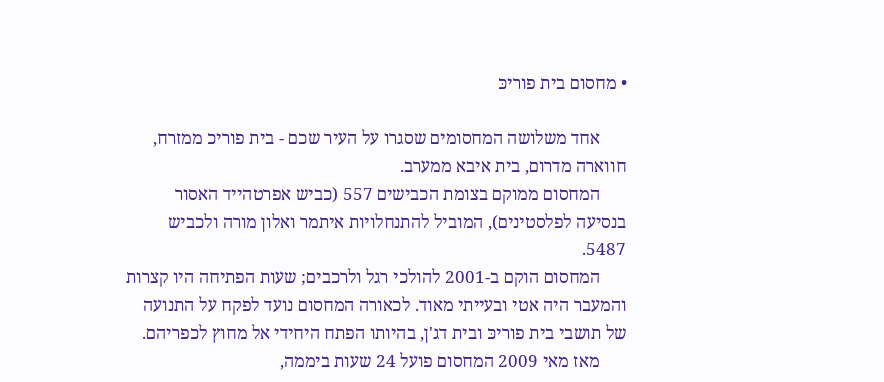• מחסום בית פוריכּ

      אחד משלושה המחסומים שסגרו על העיר שכם - בית פוריכ ממזרח, חווארה מדרום, בית איבא ממערב.
      המחסום ממוקם בצומת הכבישים 557 (כביש אפרטהייד האסור בנסיעה לפלסטינים), המוביל להתנחלויות איתמר ואלון מורה ולכביש 5487.
      המחסום הוקם ב-2001 להולכי רגל ולרכבים; שעות הפתיחה היו קצרות והמעבר היה אטי ובעייתי מאוד. לכאורה המחסום נועד לפקח על התנועה של תושבי בית פוריכּ ובית דג'ן, בהיותו הפתח היחידי אל מחוץ לכפריהם.
      מאז מאי 2009 המחסום פועל 24 שעות ביממה,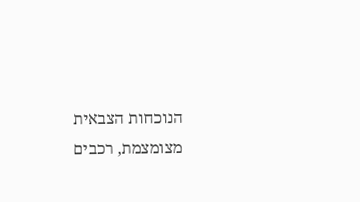הנוכחות הצבאית מצומצמת, רכבים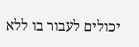יכולים לעבור בו ללא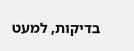בדיקות, למעט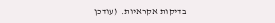בדיקות אקראיות.  (עודכן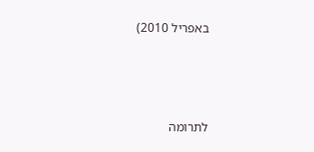באפריל 2010)



לתרומה